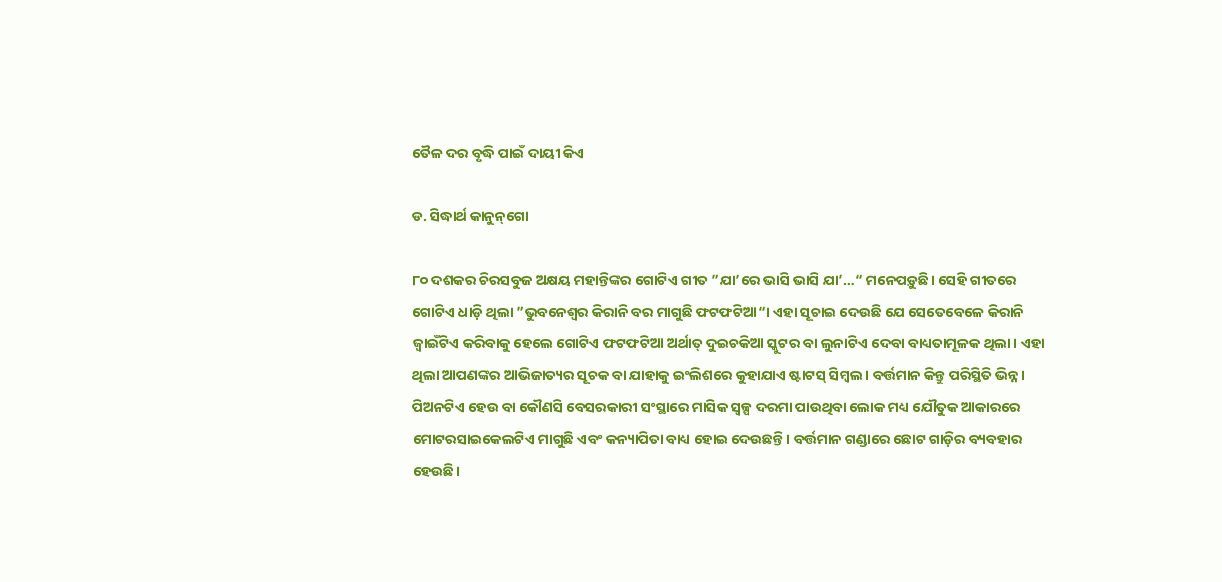ତୈଳ ଦର ବୃଦ୍ଧି ପାଇଁ ଦାୟୀ କିଏ

ଡ. ସିଦ୍ଧାର୍ଥ କାନୁନ୍‌ଗୋ

୮୦ ଦଶକର ଚିରସବୁଜ ଅକ୍ଷୟ ମହାନ୍ତିଙ୍କର ଗୋଟିଏ ଗୀତ ”ଯା’ରେ ଭାସି ଭାସି ଯା’…“ ମନେପଡ଼ୁଛି। ସେହି ଗୀତରେ ଗୋଟିଏ ଧାଡ଼ି ଥିଲା ”ଭୁବନେଶ୍ୱର କିରାନି ବର ମାଗୁଛି ଫଟଫଟିଆ“। ଏହା ସୂଚାଇ ଦେଉଛି ଯେ ସେତେବେଳେ କିରାନି ଜ୍ୱାଇଁଟିଏ କରିବାକୁ ହେଲେ ଗୋଟିଏ ଫଟଫଟିଆ ଅର୍ଥାତ୍‌ ଦୁଇଚକିଆ ସ୍କୁଟର ବା ଲୁନାଟିଏ ଦେବା ବାଧ୍ୟତାମୂଳକ ଥିଲା। ଏହା ଥିଲା ଆପଣଙ୍କର ଆଭିଜାତ୍ୟର ସୂଚକ ବା ଯାହାକୁ ଇଂଲିଶରେ କୁହାଯାଏ ଷ୍ଟାଟସ୍‌ ସିମ୍ବଲ। ବର୍ତ୍ତମାନ କିନ୍ତୁ ପରିସ୍ଥିତି ଭିନ୍ନ। ପିଅନଟିଏ ହେଉ ବା କୌଣସି ବେସରକାରୀ ସଂସ୍ଥାରେ ମାସିକ ସ୍ବଳ୍ପ ଦରମା ପାଉଥିବା ଲୋକ ମଧ୍ୟ ଯୌତୁକ ଆକାରରେ ମୋଟରସାଇକେଲଟିଏ ମାଗୁଛି ଏବଂ କନ୍ୟାପିତା ବାଧ୍ୟ ହୋଇ ଦେଉଛନ୍ତି। ବର୍ତ୍ତମାନ ଗଣ୍ଡାରେ ଛୋଟ ଗାଡ଼ିର ବ୍ୟବହାର ହେଉଛି।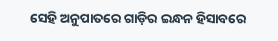ସେହି ଅନୁପାତରେ ଗାଡ଼ିର ଇନ୍ଧନ ହିସାବରେ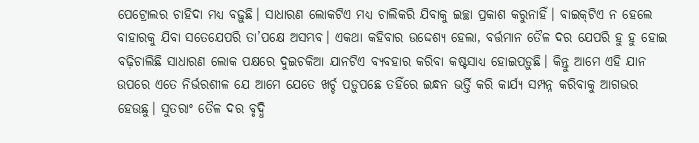ପେଟ୍ରୋଲର ଚାହିଦା ମଧ୍ୟ ବଢ଼ୁଛି। ସାଧାରଣ ଲୋକଟିଏ ମଧ୍ୟ ଚାଲିକରି ଯିବାକୁ ଇଚ୍ଛା ପ୍ରକାଶ କରୁନାହିଁ। ବାଇକ୍‌ଟିଏ ନ ହେଲେ ବାହାରକୁ ଯିବା ସତେଯେପରି ତା’ପକ୍ଷେ ଅସମ୍ଭବ। ଏକଥା କହିବାର ଉଦ୍ଦେଶ୍ୟ ହେଲା, ବର୍ତ୍ତମାନ ତୈଳ ଦର ଯେପରି ହୁ ହୁ ହୋଇ ବଢ଼ିଚାଲିଛି ସାଧାରଣ ଲୋକ ପକ୍ଷରେ ଦୁଇଚକିଆ ଯାନଟିଏ ବ୍ୟବହାର କରିବା କଷ୍ଟସାଧ୍ୟ ହୋଇପଡ଼ୁଛି। କିନ୍ତୁ ଆମେ ଏହି ଯାନ ଉପରେ ଏତେ ନିର୍ଭରଶୀଳ ଯେ ଆମେ ଯେତେ ଖର୍ଚ୍ଚ ପଡ଼ୁପଛେ ତହିଁରେ ଇନ୍ଧନ ଭର୍ତ୍ତି କରି କାର୍ଯ୍ୟ ସମ୍ପନ୍ନ କରିବାକୁ ଆଗଭର ହେଉଛୁ। ସୁତରାଂ ତୈଳ ଦର ବୃଦ୍ଧି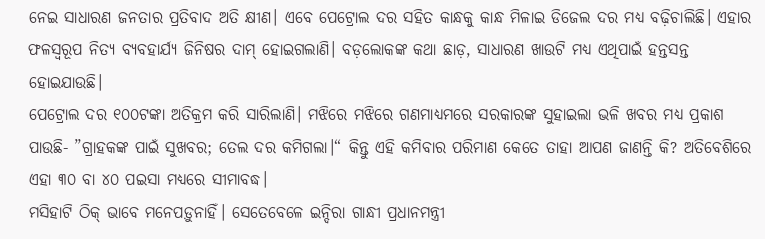ନେଇ ସାଧାରଣ ଜନତାର ପ୍ରତିବାଦ ଅତି କ୍ଷୀଣ। ଏବେ ପେଟ୍ରୋଲ ଦର ସହିତ କାନ୍ଧକୁ କାନ୍ଧ ମିଳାଇ ଡିଜେଲ ଦର ମଧ୍ୟ ବଢ଼ିଚାଲିଛି। ଏହାର ଫଳସ୍ବରୂପ ନିତ୍ୟ ବ୍ୟବହାର୍ଯ୍ୟ ଜିନିଷର ଦାମ୍‌ ହୋଇଗଲାଣି। ବଡ଼ଲୋକଙ୍କ କଥା ଛାଡ଼, ସାଧାରଣ ଖାଉଟି ମଧ୍ୟ ଏଥିପାଇଁ ହନ୍ତସନ୍ତ ହୋଇଯାଉଛି।
ପେଟ୍ରୋଲ ଦର ୧୦୦ଟଙ୍କା ଅତିକ୍ରମ କରି ସାରିଲାଣି। ମଝିରେ ମଝିରେ ଗଣମାଧ୍ୟମରେ ସରକାରଙ୍କ ସୁହାଇଲା ଭଳି ଖବର ମଧ୍ୟ ପ୍ରକାଶ ପାଉଛି- ”ଗ୍ରାହକଙ୍କ ପାଇଁ ସୁଖବର; ତେଲ ଦର କମିଗଲା।“ କିନ୍ତୁ ଏହି କମିବାର ପରିମାଣ କେତେ ତାହା ଆପଣ ଜାଣନ୍ତି କି? ଅତିବେଶିରେ ଏହା ୩୦ ବା ୪୦ ପଇସା ମଧ୍ୟରେ ସୀମାବଦ୍ଧ।
ମସିହାଟି ଠିକ୍‌ ଭାବେ ମନେପଡ଼ୁନାହିଁ। ସେତେବେଳେ ଇନ୍ଦିରା ଗାନ୍ଧୀ ପ୍ରଧାନମନ୍ତ୍ରୀ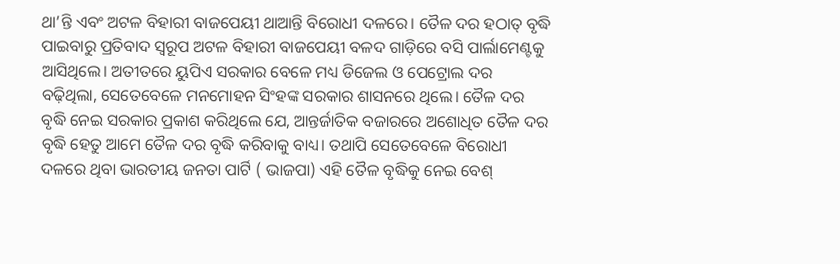ଥା’ନ୍ତି ଏବଂ ଅଟଳ ବିହାରୀ ବାଜପେୟୀ ଥାଆନ୍ତି ବିରୋଧୀ ଦଳରେ। ତୈଳ ଦର ହଠାତ୍‌ ବୃଦ୍ଧି ପାଇବାରୁ ପ୍ରତିବାଦ ସ୍ବରୂପ ଅଟଳ ବିହାରୀ ବାଜପେୟୀ ବଳଦ ଗାଡ଼ିରେ ବସି ପାର୍ଲାମେଣ୍ଟକୁ ଆସିଥିଲେ। ଅତୀତରେ ୟୁପିଏ ସରକାର ବେଳେ ମଧ୍ୟ ଡିଜେଲ ଓ ପେଟ୍ରୋଲ ଦର ବଢ଼ିଥିଲା, ସେତେବେଳେ ମନମୋହନ ସିଂହଙ୍କ ସରକାର ଶାସନରେ ଥିଲେ। ତୈଳ ଦର ବୃଦ୍ଧି ନେଇ ସରକାର ପ୍ରକାଶ କରିଥିଲେ ଯେ, ଆନ୍ତର୍ଜାତିକ ବଜାରରେ ଅଶୋଧିତ ତୈଳ ଦର ବୃଦ୍ଧି ହେତୁ ଆମେ ତୈଳ ଦର ବୃଦ୍ଧି କରିବାକୁ ବାଧ୍ୟ। ତଥାପି ସେତେବେଳେ ବିରୋଧୀ ଦଳରେ ଥିବା ଭାରତୀୟ ଜନତା ପାର୍ଟି ( ଭାଜପା) ଏହି ତୈଳ ବୃଦ୍ଧିକୁ ନେଇ ବେଶ୍‌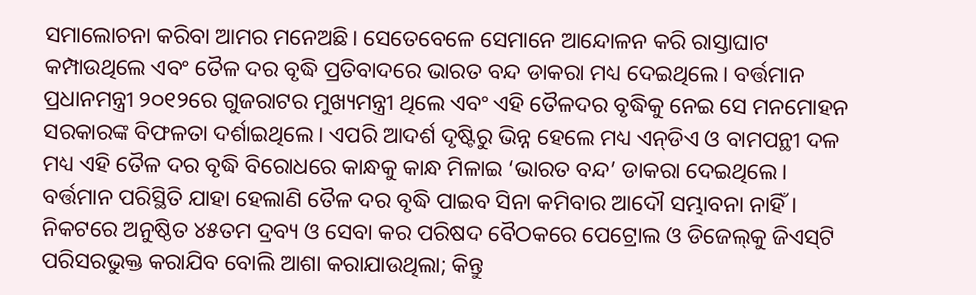ସମାଲୋଚନା କରିବା ଆମର ମନେଅଛି। ସେତେବେଳେ ସେମାନେ ଆନ୍ଦୋଳନ କରି ରାସ୍ତାଘାଟ କମ୍ପାଉଥିଲେ ଏବଂ ତୈଳ ଦର ବୃଦ୍ଧି ପ୍ରତିବାଦରେ ଭାରତ ବନ୍ଦ ଡାକରା ମଧ୍ୟ ଦେଇଥିଲେ। ବର୍ତ୍ତମାନ ପ୍ରଧାନମନ୍ତ୍ରୀ ୨୦୧୨ରେ ଗୁଜରାଟର ମୁଖ୍ୟମନ୍ତ୍ରୀ ଥିଲେ ଏବଂ ଏହି ତୈଳଦର ବୃଦ୍ଧିକୁ ନେଇ ସେ ମନମୋହନ ସରକାରଙ୍କ ବିଫଳତା ଦର୍ଶାଇଥିଲେ। ଏପରି ଆଦର୍ଶ ଦୃଷ୍ଟିରୁ ଭିନ୍ନ ହେଲେ ମଧ୍ୟ ଏନ୍‌ଡିଏ ଓ ବାମପନ୍ଥୀ ଦଳ ମଧ୍ୟ ଏହି ତୈଳ ଦର ବୃଦ୍ଧି ବିରୋଧରେ କାନ୍ଧକୁ କାନ୍ଧ ମିଳାଇ ‘ଭାରତ ବନ୍ଦ’ ଡାକରା ଦେଇଥିଲେ। ବର୍ତ୍ତମାନ ପରିସ୍ଥିତି ଯାହା ହେଲାଣି ତୈଳ ଦର ବୃଦ୍ଧି ପାଇବ ସିନା କମିବାର ଆଦୌ ସମ୍ଭାବନା ନାହିଁ। ନିକଟରେ ଅନୁଷ୍ଠିତ ୪୫ତମ ଦ୍ରବ୍ୟ ଓ ସେବା କର ପରିଷଦ ବୈଠକରେ ପେଟ୍ରୋଲ ଓ ଡିଜେଲ୍‌କୁ ଜିଏସ୍‌ଟି ପରିସରଭୁକ୍ତ କରାଯିବ ବୋଲି ଆଶା କରାଯାଉଥିଲା; କିନ୍ତୁ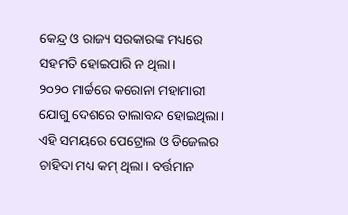କେନ୍ଦ୍ର ଓ ରାଜ୍ୟ ସରକାରଙ୍କ ମଧ୍ୟରେ ସହମତି ହୋଇପାରି ନ ଥିଲା।
୨୦୨୦ ମାର୍ଚ୍ଚରେ କରୋନା ମହାମାରୀ ଯୋଗୁ ଦେଶରେ ତାଲାବନ୍ଦ ହୋଇଥିଲା। ଏହି ସମୟରେ ପେଟ୍ରୋଲ ଓ ଡିଜେଲର ଚାହିଦା ମଧ୍ୟ କମ୍‌ ଥିଲା। ବର୍ତ୍ତମାନ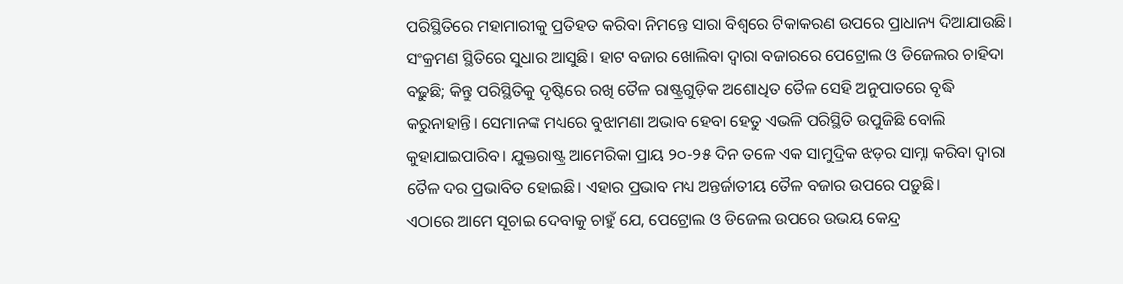ପରିସ୍ଥିତିରେ ମହାମାରୀକୁ ପ୍ରତିହତ କରିବା ନିମନ୍ତେ ସାରା ବିଶ୍ୱରେ ଟିକାକରଣ ଉପରେ ପ୍ରାଧାନ୍ୟ ଦିଆଯାଉଛି। ସଂକ୍ରମଣ ସ୍ଥିତିରେ ସୁଧାର ଆସୁଛି। ହାଟ ବଜାର ଖୋଲିବା ଦ୍ୱାରା ବଜାରରେ ପେଟ୍ରୋଲ ଓ ଡିଜେଲର ଚାହିଦା ବଢ଼ୁଛି; କିନ୍ତୁ ପରିସ୍ଥିତିକୁ ଦୃଷ୍ଟିରେ ରଖି ତୈଳ ରାଷ୍ଟ୍ରଗୁଡ଼ିକ ଅଶୋଧିତ ତୈଳ ସେହି ଅନୁପାତରେ ବୃଦ୍ଧି କରୁନାହାନ୍ତି। ସେମାନଙ୍କ ମଧ୍ୟରେ ବୁଝାମଣା ଅଭାବ ହେବା ହେତୁ ଏଭଳି ପରିସ୍ଥିତି ଉପୁଜିଛି ବୋଲି କୁହାଯାଇପାରିବ। ଯୁକ୍ତରାଷ୍ଟ୍ର ଆମେରିକା ପ୍ରାୟ ୨୦-୨୫ ଦିନ ତଳେ ଏକ ସାମୁଦ୍ରିକ ଝଡ଼ର ସାମ୍ନା କରିବା ଦ୍ୱାରା ତୈଳ ଦର ପ୍ରଭାବିତ ହୋଇଛି। ଏହାର ପ୍ରଭାବ ମଧ୍ୟ ଅନ୍ତର୍ଜାତୀୟ ତୈଳ ବଜାର ଉପରେ ପଡ଼ୁଛି।
ଏଠାରେ ଆମେ ସୂଚାଇ ଦେବାକୁ ଚାହୁଁ ଯେ, ପେଟ୍ରୋଲ ଓ ଡିଜେଲ ଉପରେ ଉଭୟ କେନ୍ଦ୍ର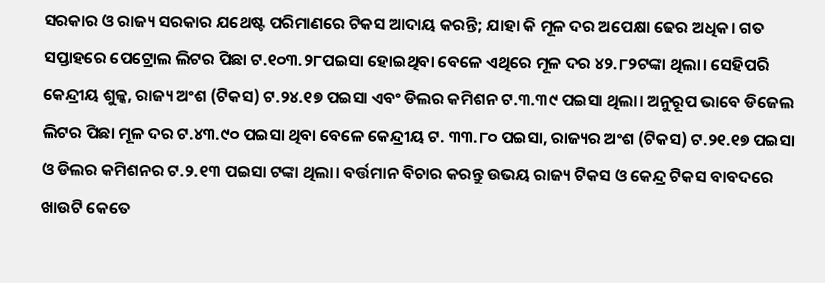ସରକାର ଓ ରାଜ୍ୟ ସରକାର ଯଥେଷ୍ଟ ପରିମାଣରେ ଟିକସ ଆଦାୟ କରନ୍ତି; ଯାହା କି ମୂଳ ଦର ଅପେକ୍ଷା ଢେର ଅଧିକ। ଗତ ସପ୍ତାହରେ ପେଟ୍ରୋଲ ଲିଟର ପିଛା ଟ.୧୦୩.୨୮ପଇସା ହୋଇଥିବା ବେଳେ ଏଥିରେ ମୂଳ ଦର ୪୨.୮୨ଟଙ୍କା ଥିଲା। ସେହିପରି କେନ୍ଦ୍ରୀୟ ଶୁଳ୍କ, ରାଜ୍ୟ ଅଂଶ (ଟିକସ) ଟ.୨୪.୧୭ ପଇସା ଏବଂ ଡିଲର କମିଶନ ଟ.୩.୩୯ ପଇସା ଥିଲା। ଅନୁରୂପ ଭାବେ ଡିଜେଲ ଲିଟର ପିଛା ମୂଳ ଦର ଟ.୪୩.୯୦ ପଇସା ଥିବା ବେଳେ କେନ୍ଦ୍ରୀୟ ଟ. ୩୩.୮୦ ପଇସା, ରାଜ୍ୟର ଅଂଶ (ଟିକସ) ଟ.୨୧.୧୭ ପଇସା ଓ ଡିଲର କମିଶନର ଟ.୨.୧୩ ପଇସା ଟଙ୍କା ଥିଲା। ବର୍ତ୍ତମାନ ବିଚାର କରନ୍ତୁ ଉଭୟ ରାଜ୍ୟ ଟିକସ ଓ କେନ୍ଦ୍ର ଟିକସ ବାବଦରେ ଖାଉଟି କେତେ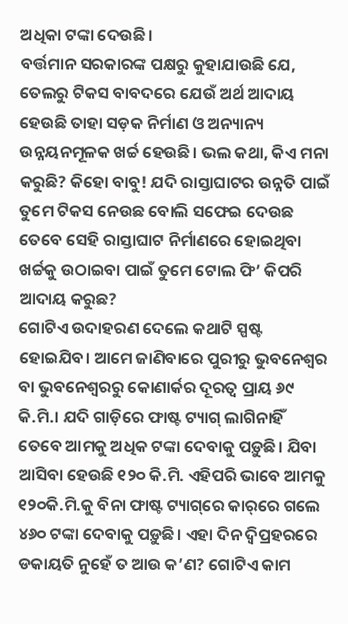ଅଧିକା ଟଙ୍କା ଦେଉଛି।
ବର୍ତ୍ତମାନ ସରକାରଙ୍କ ପକ୍ଷରୁ କୁହାଯାଉଛି ଯେ, ତେଲରୁ ଟିକସ ବାବଦରେ ଯେଉଁ ଅର୍ଥ ଆଦାୟ ହେଉଛି ତାହା ସଡ଼କ ନିର୍ମାଣ ଓ ଅନ୍ୟାନ୍ୟ ଉନ୍ନୟନମୂଳକ ଖର୍ଚ୍ଚ ହେଉଛି। ଭଲ କଥା, କିଏ ମନା କରୁଛି? କିହୋ ବାବୁ! ଯଦି ରାସ୍ତାଘାଟର ଉନ୍ନତି ପାଇଁ ତୁମେ ଟିକସ ନେଉଛ ବୋଲି ସଫେଇ ଦେଉଛ ତେବେ ସେହି ରାସ୍ତାଘାଟ ନିର୍ମାଣରେ ହୋଇଥିବା ଖର୍ଚ୍ଚକୁ ଉଠାଇବା ପାଇଁ ତୁମେ ଟୋଲ ଫି’ କିପରି ଆଦାୟ କରୁଛ?
ଗୋଟିଏ ଉଦାହରଣ ଦେଲେ କଥାଟି ସ୍ପଷ୍ଟ ହୋଇଯିବ। ଆମେ ଜାଣିବାରେ ପୁରୀରୁ ଭୁବନେଶ୍ୱର ବା ଭୁବନେଶ୍ୱରରୁ କୋଣାର୍କର ଦୂରତ୍ୱ ପ୍ରାୟ ୬୯ କି.ମି.। ଯଦି ଗାଡ଼ିରେ ଫାଷ୍ଟ ଟ୍ୟାଗ୍‌ ଲାଗିନାହିଁ ତେବେ ଆମକୁ ଅଧିକ ଟଙ୍କା ଦେବାକୁ ପଡ଼ୁଛି। ଯିବା ଆସିବା ହେଉଛି ୧୨୦ କି.ମି. ଏହିପରି ଭାବେ ଆମକୁ ୧୨୦କି.ମି.କୁ ବିନା ଫାଷ୍ଟ ଟ୍ୟାଗ୍‌ରେ କାର୍‌ରେ ଗଲେ ୪୬୦ ଟଙ୍କା ଦେବାକୁ ପଡ଼ୁଛି। ଏହା ଦିନ ଦ୍ୱିପ୍ରହରରେ ଡକାୟତି ନୁହେଁ ତ ଆଉ କ’ଣ? ଗୋଟିଏ କାମ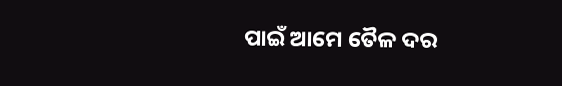ପାଇଁ ଆମେ ତୈଳ ଦର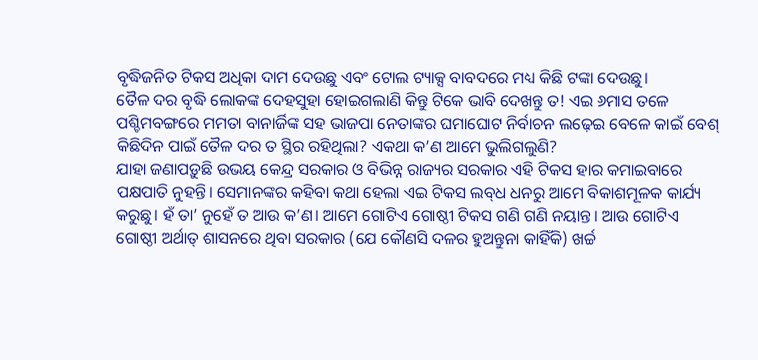ବୃଦ୍ଧିଜନିତ ଟିକସ ଅଧିକା ଦାମ ଦେଉଛୁ ଏବଂ ଟୋଲ ଟ୍ୟାକ୍ସ ବାବଦରେ ମଧ୍ୟ କିଛି ଟଙ୍କା ଦେଉଛୁ।
ତୈଳ ଦର ବୃଦ୍ଧି ଲୋକଙ୍କ ଦେହସୁହା ହୋଇଗଲାଣି କିନ୍ତୁ ଟିକେ ଭାବି ଦେଖନ୍ତୁ ତ! ଏଇ ୬ମାସ ତଳେ ପଶ୍ଚିମବଙ୍ଗରେ ମମତା ବାନାର୍ଜିଙ୍କ ସହ ଭାଜପା ନେତାଙ୍କର ଘମାଘୋଟ ନିର୍ବାଚନ ଲଢ଼େଇ ବେଳେ କାଇଁ ବେଶ୍‌ କିଛିଦିନ ପାଇଁ ତୈଳ ଦର ତ ସ୍ଥିର ରହିଥିଲା? ଏକଥା କ’ଣ ଆମେ ଭୁଲିଗଲୁଣି?
ଯାହା ଜଣାପଡ଼ୁଛି ଉଭୟ କେନ୍ଦ୍ର ସରକାର ଓ ବିଭିନ୍ନ ରାଜ୍ୟର ସରକାର ଏହି ଟିକସ ହାର କମାଇବାରେ ପକ୍ଷପାତି ନୁହନ୍ତି। ସେମାନଙ୍କର କହିବା କଥା ହେଲା ଏଇ ଟିକସ ଲବ୍‌ଧ ଧନରୁ ଆମେ ବିକାଶମୂଳକ କାର୍ଯ୍ୟ କରୁଛୁ। ହଁ ତା’ ନୁହେଁ ତ ଆଉ କ’ଣ। ଆମେ ଗୋଟିଏ ଗୋଷ୍ଠୀ ଟିକସ ଗଣି ଗଣି ନୟାନ୍ତ। ଆଉ ଗୋଟିଏ ଗୋଷ୍ଠୀ ଅର୍ଥାତ୍‌ ଶାସନରେ ଥିବା ସରକାର (ଯେ କୌଣସି ଦଳର ହୁଅନ୍ତୁନା କାହିଁକି) ଖର୍ଚ୍ଚ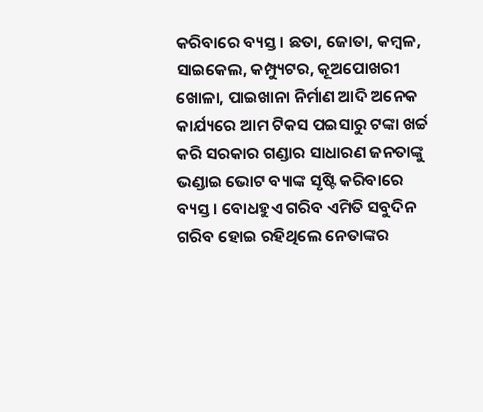କରିବାରେ ବ୍ୟସ୍ତ। ଛତା, ଜୋତା, କମ୍ବଳ, ସାଇକେଲ, କମ୍ପ୍ୟୁଟର, କୂଅପୋଖରୀ ଖୋଳା, ପାଇଖାନା ନିର୍ମାଣ ଆଦି ଅନେକ କାର୍ଯ୍ୟରେ ଆମ ଟିକସ ପଇସାରୁ ଟଙ୍କା ଖର୍ଚ୍ଚ କରି ସରକାର ଗଣ୍ଡାର ସାଧାରଣ ଜନତାଙ୍କୁ ଭଣ୍ଡାଇ ଭୋଟ ବ୍ୟାଙ୍କ ସୃଷ୍ଟି କରିବାରେ ବ୍ୟସ୍ତ। ବୋଧହୁଏ ଗରିବ ଏମିତି ସବୁଦିନ ଗରିବ ହୋଇ ରହିଥିଲେ ନେତାଙ୍କର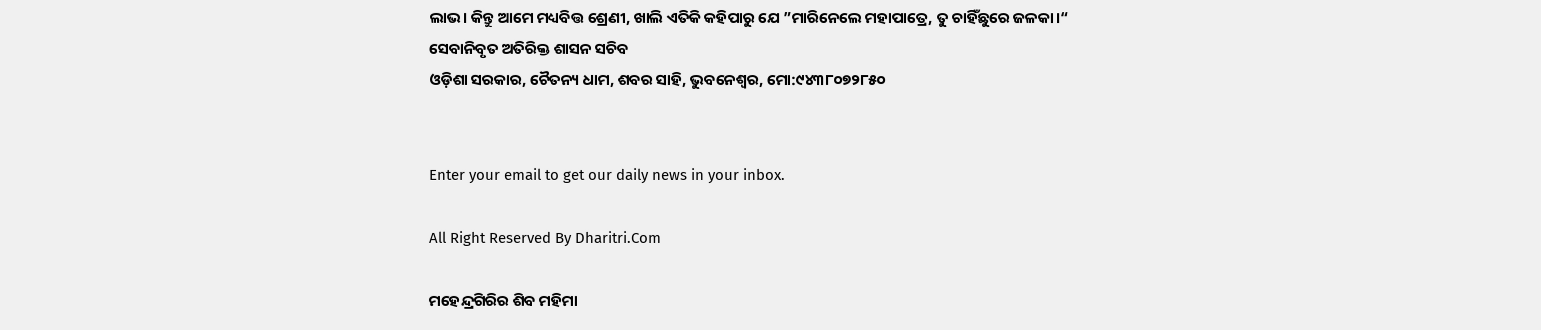ଲାଭ। କିନ୍ତୁ ଆମେ ମଧ୍ୟବିତ୍ତ ଶ୍ରେଣୀ, ଖାଲି ଏତିକି କହିପାରୁ ଯେ ”ମାରିନେଲେ ମହାପାତ୍ରେ, ତୁ ଚାହିଁଛୁରେ ଜଳକା।“
ସେବାନିବୃତ ଅତିରିକ୍ତ ଶାସନ ସଚିବ
ଓଡ଼ିଶା ସରକାର, ଚୈତନ୍ୟ ଧାମ, ଶବର ସାହି, ଭୁବନେଶ୍ୱର, ମୋ:୯୪୩୮୦୭୨୮୫୦


Enter your email to get our daily news in your inbox.

All Right Reserved By Dharitri.Com

ମହେନ୍ଦ୍ରଗିରିର ଶିବ ମହିମା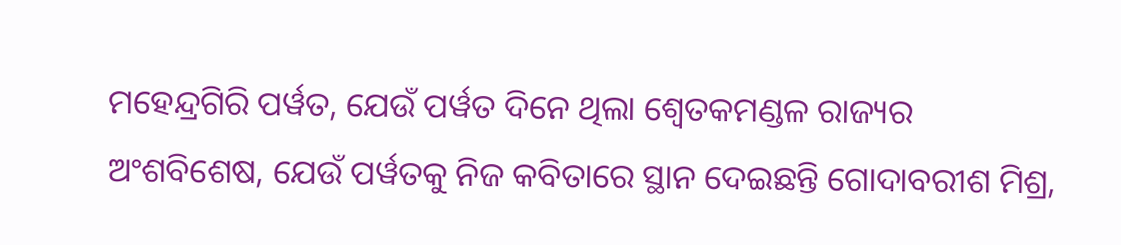ମହେନ୍ଦ୍ରଗିରି ପର୍ୱତ, ଯେଉଁ ପର୍ୱତ ଦିନେ ଥିଲା ଶ୍ୱେତକମଣ୍ଡଳ ରାଜ୍ୟର ଅଂଶବିଶେଷ, ଯେଉଁ ପର୍ୱତକୁ ନିଜ କବିତାରେ ସ୍ଥାନ ଦେଇଛନ୍ତି ଗୋଦାବରୀଶ ମିଶ୍ର,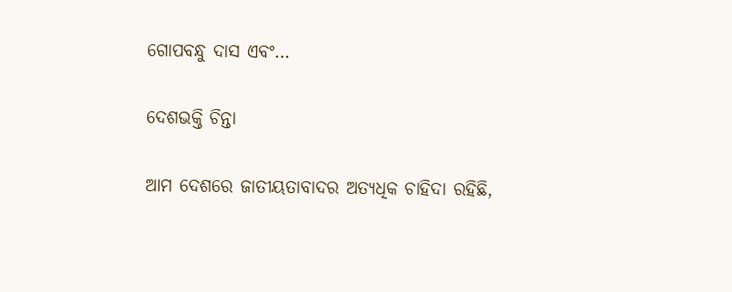ଗୋପବନ୍ଧୁ ଦାସ ଏବଂ…

ଦେଶଭକ୍ତି ଚିନ୍ତା

ଆମ ଦେଶରେ ଜାତୀୟତାବାଦର ଅତ୍ୟଧିକ ଚାହିଦା ରହିଛି,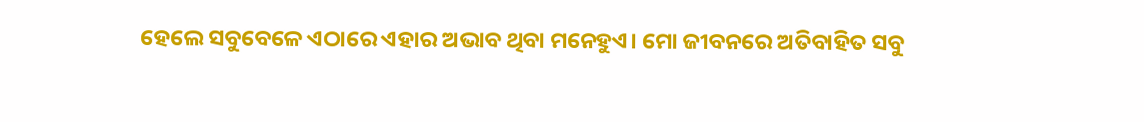ହେଲେ ସବୁବେଳେ ଏଠାରେ ଏହାର ଅଭାବ ଥିବା ମନେହୁଏ। ମୋ ଜୀବନରେ ଅତିବାହିତ ସବୁ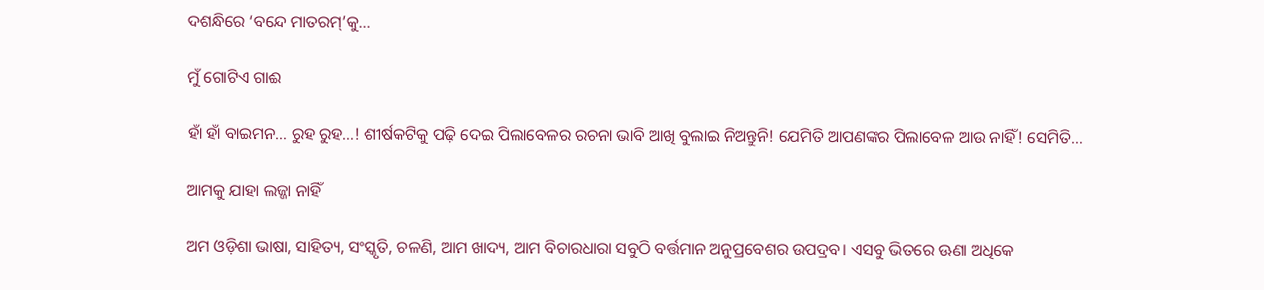ଦଶନ୍ଧିରେ ‘ବନ୍ଦେ ମାତରମ୍‌’କୁ…

ମୁଁ ଗୋଟିଏ ଗାଈ

ହାଁ ହାଁ ବାଇମନ… ରୁହ ରୁହ…! ଶୀର୍ଷକଟିକୁ ପଢ଼ି ଦେଇ ପିଲାବେଳର ରଚନା ଭାବି ଆଖି ବୁଲାଇ ନିଅନ୍ତୁନି! ଯେମିତି ଆପଣଙ୍କର ପିଲାବେଳ ଆଉ ନାହିଁ! ସେମିତି…

ଆମକୁ ଯାହା ଲଜ୍ଜା ନାହିଁ

ଅମ ଓଡ଼ିଶା ଭାଷା, ସାହିତ୍ୟ, ସଂସ୍କୃତି, ଚଳଣି, ଆମ ଖାଦ୍ୟ, ଆମ ବିଚାରଧାରା ସବୁଠି ବର୍ତ୍ତମାନ ଅନୁପ୍ରବେଶର ଉପଦ୍ରବ। ଏସବୁ ଭିତରେ ଊଣା ଅଧିକେ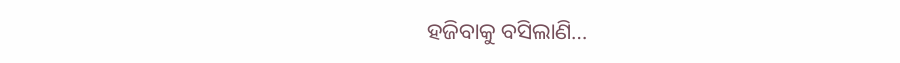ହଜିବାକୁ ବସିଲାଣି…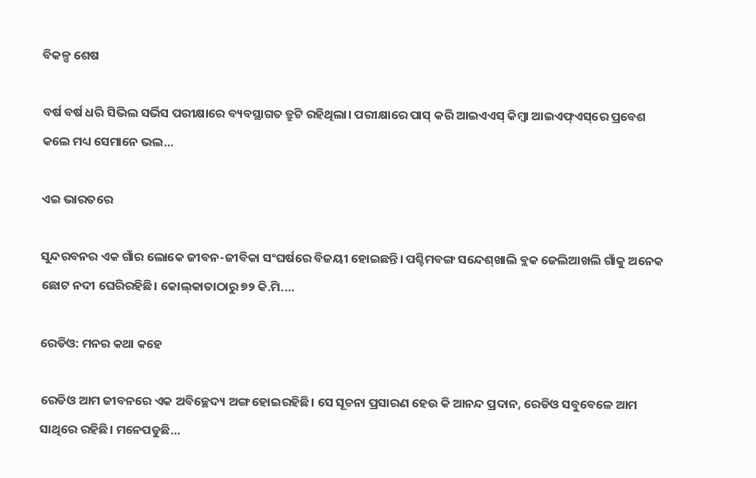ବିକଳ୍ପ ଶେଷ

ବର୍ଷ ବର୍ଷ ଧରି ସିଭିଲ ସର୍ଭିସ ପରୀକ୍ଷାରେ ବ୍ୟବସ୍ଥାଗତ ତ୍ରୁଟି ରହିଥିଲା। ପରୀକ୍ଷାରେ ପାସ୍‌ କରି ଆଇଏଏସ୍‌ କିମ୍ବା ଆଇଏଫ୍‌ଏସ୍‌ରେ ପ୍ରବେଶ କଲେ ମଧ୍ୟ ସେମାନେ ଭଲ…

ଏଇ ଭାରତରେ

ସୁନ୍ଦରବନର ଏକ ଗାଁର ଲୋକେ ଜୀବନ-ଜୀବିକା ସଂଘର୍ଷରେ ବିଜୟୀ ହୋଇଛନ୍ତି। ପଶ୍ଚିମବଙ୍ଗ ସନ୍ଦେଶ୍‌ଖାଲି ବ୍ଲକ ଜେଲିଆଖଲି ଗାଁକୁ ଅନେକ ଛୋଟ ନଦୀ ଘେରିରହିଛି। କୋଲ୍‌କାତାଠାରୁ ୭୨ କି.ମି.…

ରେଡିଓ: ମନର କଥା କହେ

ରେଡିଓ ଆମ ଜୀବନରେ ଏକ ଅବିଚ୍ଛେଦ୍ୟ ଅଙ୍ଗ ହୋଇରହିଛି। ସେ ସୂଚନା ପ୍ରସାରଣ ହେଉ କି ଆନନ୍ଦ ପ୍ରଦାନ, ରେଡିଓ ସବୁବେଳେ ଆମ ସାଥିରେ ରହିଛି। ମନେପଡୁଛି…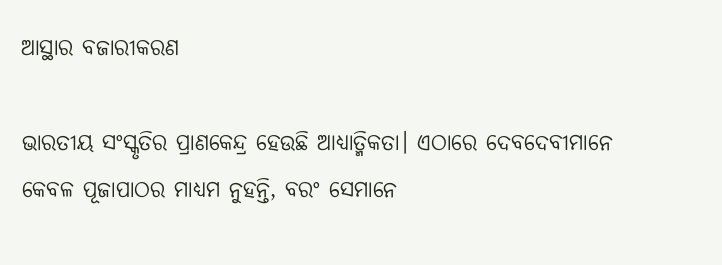ଆସ୍ଥାର ବଜାରୀକରଣ

ଭାରତୀୟ ସଂସ୍କୃତିର ପ୍ରାଣକେନ୍ଦ୍ର ହେଉଛି ଆଧ୍ୟାତ୍ମିକତା। ଏଠାରେ ଦେବଦେବୀମାନେ କେବଳ ପୂଜାପାଠର ମାଧ୍ୟମ ନୁହନ୍ତି, ବରଂ ସେମାନେ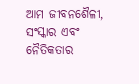ଆମ ଜୀବନଶୈଳୀ, ସଂସ୍କାର ଏବଂ ନୈତିକତାର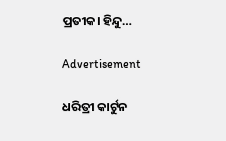ପ୍ରତୀକ। ହିନ୍ଦୁ…

Advertisement

ଧରିତ୍ରୀ କାର୍ଟୁନ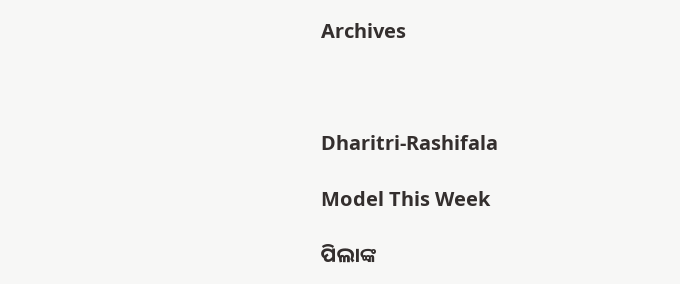Archives



Dharitri-Rashifala

Model This Week

ପିଲାଙ୍କ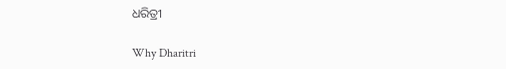ଧରିତ୍ରୀ

Why Dharitri